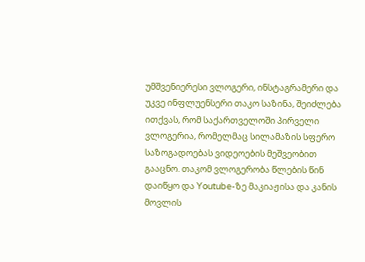უმშვენიერესი ვლოგერი, ინსტაგრამერი და უკვე ინფლუენსერი თაკო საზინა, შეიძლება ითქვას, რომ საქართველოში პირველი ვლოგერია, რომელმაც სილამაზის სფერო საზოგადოებას ვიდეოების მეშვეობით გააცნო. თაკომ ვლოგერობა წლების წინ დაიწყო და Youtube-ზე მაკიაჟისა და კანის მოვლის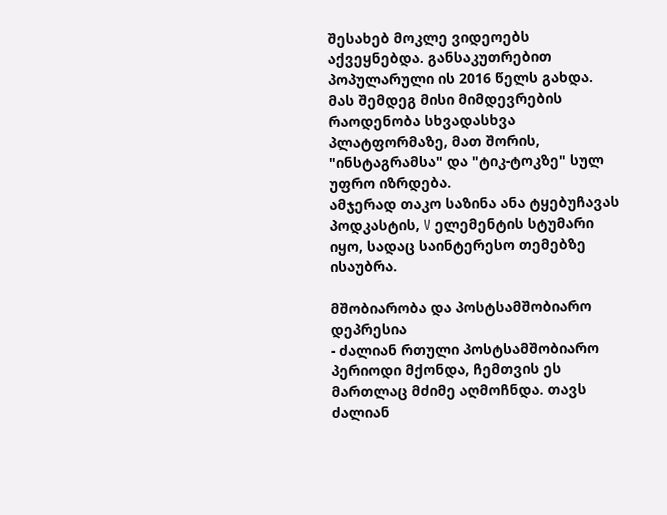შესახებ მოკლე ვიდეოებს აქვეყნებდა. განსაკუთრებით პოპულარული ის 2016 წელს გახდა. მას შემდეგ მისი მიმდევრების რაოდენობა სხვადასხვა პლატფორმაზე, მათ შორის, "ინსტაგრამსა" და "ტიკ-ტოკზე" სულ უფრო იზრდება.
ამჯერად თაკო საზინა ანა ტყებუჩავას პოდკასტის, V ელემენტის სტუმარი იყო, სადაც საინტერესო თემებზე ისაუბრა.

მშობიარობა და პოსტსამშობიარო დეპრესია
- ძალიან რთული პოსტსამშობიარო პერიოდი მქონდა, ჩემთვის ეს მართლაც მძიმე აღმოჩნდა. თავს ძალიან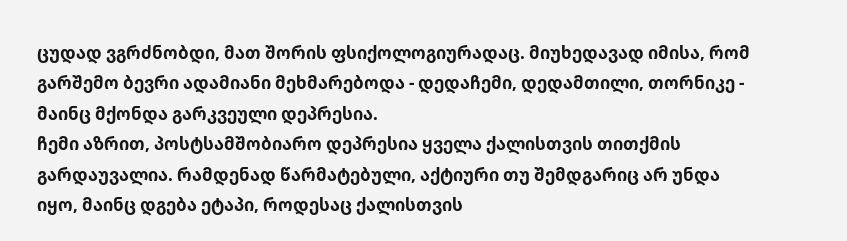ცუდად ვგრძნობდი, მათ შორის ფსიქოლოგიურადაც. მიუხედავად იმისა, რომ გარშემო ბევრი ადამიანი მეხმარებოდა - დედაჩემი, დედამთილი, თორნიკე - მაინც მქონდა გარკვეული დეპრესია.
ჩემი აზრით, პოსტსამშობიარო დეპრესია ყველა ქალისთვის თითქმის გარდაუვალია. რამდენად წარმატებული, აქტიური თუ შემდგარიც არ უნდა იყო, მაინც დგება ეტაპი, როდესაც ქალისთვის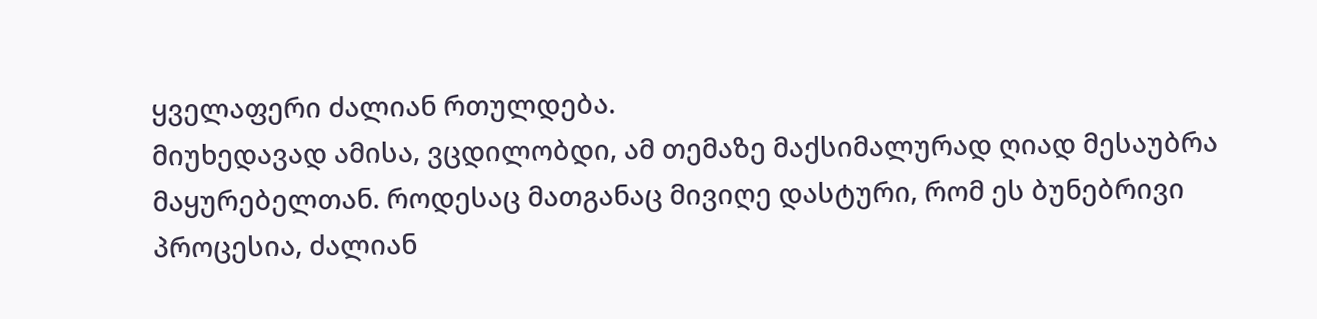ყველაფერი ძალიან რთულდება.
მიუხედავად ამისა, ვცდილობდი, ამ თემაზე მაქსიმალურად ღიად მესაუბრა მაყურებელთან. როდესაც მათგანაც მივიღე დასტური, რომ ეს ბუნებრივი პროცესია, ძალიან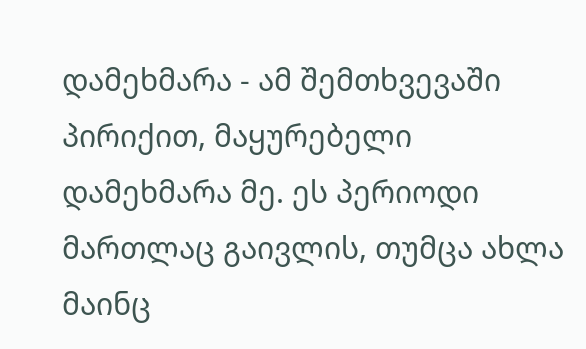დამეხმარა - ამ შემთხვევაში პირიქით, მაყურებელი დამეხმარა მე. ეს პერიოდი მართლაც გაივლის, თუმცა ახლა მაინც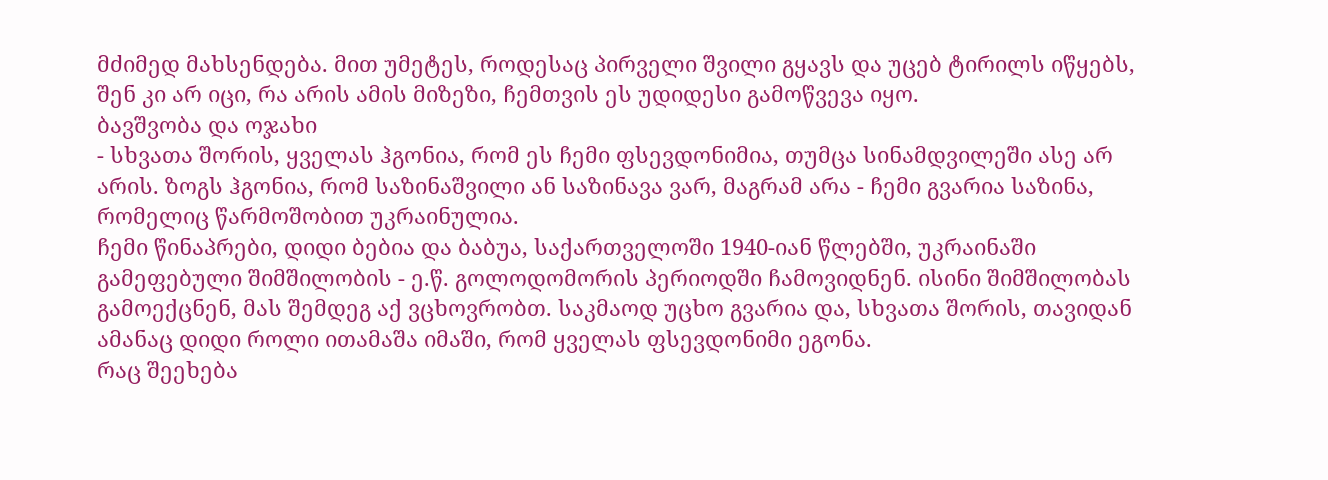მძიმედ მახსენდება. მით უმეტეს, როდესაც პირველი შვილი გყავს და უცებ ტირილს იწყებს, შენ კი არ იცი, რა არის ამის მიზეზი, ჩემთვის ეს უდიდესი გამოწვევა იყო.
ბავშვობა და ოჯახი
- სხვათა შორის, ყველას ჰგონია, რომ ეს ჩემი ფსევდონიმია, თუმცა სინამდვილეში ასე არ არის. ზოგს ჰგონია, რომ საზინაშვილი ან საზინავა ვარ, მაგრამ არა - ჩემი გვარია საზინა, რომელიც წარმოშობით უკრაინულია.
ჩემი წინაპრები, დიდი ბებია და ბაბუა, საქართველოში 1940-იან წლებში, უკრაინაში გამეფებული შიმშილობის - ე.წ. გოლოდომორის პერიოდში ჩამოვიდნენ. ისინი შიმშილობას გამოექცნენ, მას შემდეგ აქ ვცხოვრობთ. საკმაოდ უცხო გვარია და, სხვათა შორის, თავიდან ამანაც დიდი როლი ითამაშა იმაში, რომ ყველას ფსევდონიმი ეგონა.
რაც შეეხება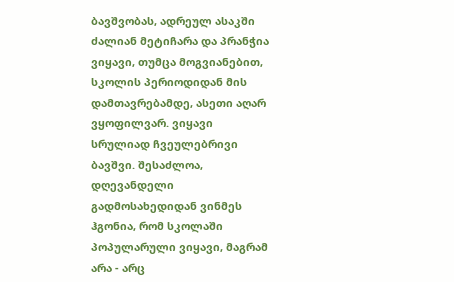ბავშვობას, ადრეულ ასაკში ძალიან მეტიჩარა და პრანჭია ვიყავი, თუმცა მოგვიანებით, სკოლის პერიოდიდან მის დამთავრებამდე, ასეთი აღარ ვყოფილვარ. ვიყავი სრულიად ჩვეულებრივი ბავშვი. შესაძლოა, დღევანდელი გადმოსახედიდან ვინმეს ჰგონია, რომ სკოლაში პოპულარული ვიყავი, მაგრამ არა - არც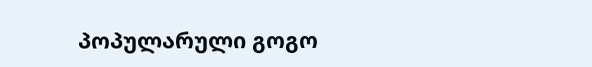პოპულარული გოგო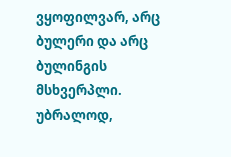ვყოფილვარ, არც ბულერი და არც ბულინგის მსხვერპლი. უბრალოდ,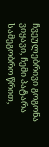ჩვეულებრივი გოგონა ვიყავი, ჩემი პატარა სამეგობრო წრით,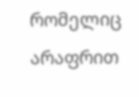რომელიც არაფრით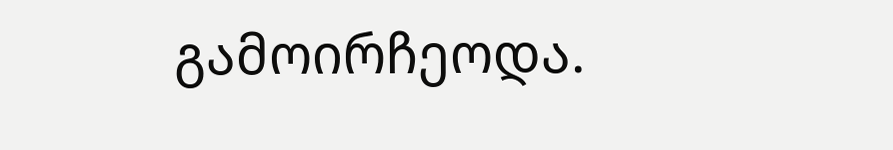გამოირჩეოდა.